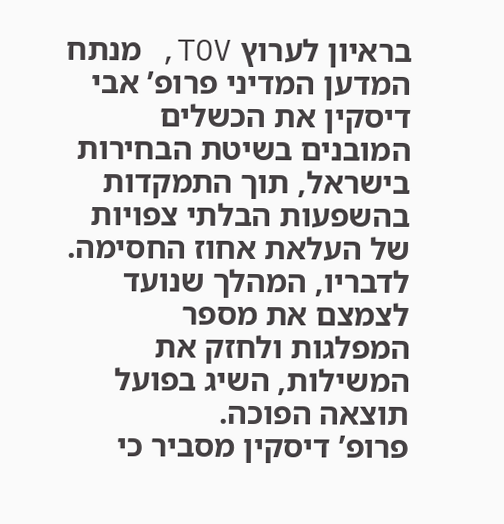בראיון לערוץ TOV, מנתח המדען המדיני פרופ’ אבי דיסקין את הכשלים המובנים בשיטת הבחירות בישראל, תוך התמקדות בהשפעות הבלתי צפויות של העלאת אחוז החסימה. לדבריו, המהלך שנועד לצמצם את מספר המפלגות ולחזק את המשילות, השיג בפועל תוצאה הפוכה.
פרופ’ דיסקין מסביר כי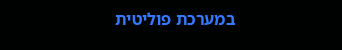במערכת פוליטית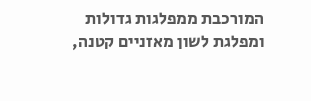המורכבת ממפלגות גדולות ומפלגת לשון מאזניים קטנה,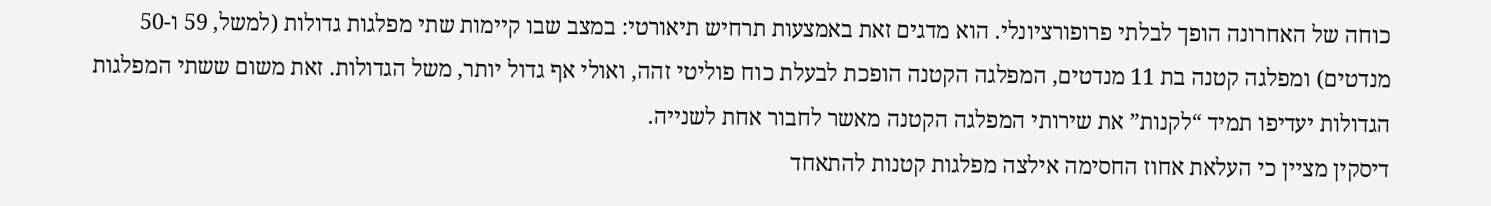כוחה של האחרונה הופך לבלתי פרופורציונלי. הוא מדגים זאת באמצעות תרחיש תיאורטי: במצב שבו קיימות שתי מפלגות גדולות (למשל, 59 ו-50 מנדטים) ומפלגה קטנה בת 11 מנדטים, המפלגה הקטנה הופכת לבעלת כוח פוליטי זהה, ואולי אף גדול יותר, משל הגדולות. זאת משום ששתי המפלגות הגדולות יעדיפו תמיד “לקנות” את שירותי המפלגה הקטנה מאשר לחבור אחת לשנייה.
דיסקין מציין כי העלאת אחוז החסימה אילצה מפלגות קטנות להתאחד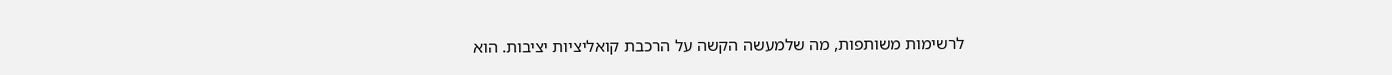לרשימות משותפות, מה שלמעשה הקשה על הרכבת קואליציות יציבות. הוא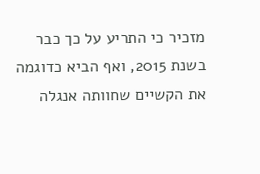מזכיר כי התריע על כך כבר בשנת 2015, ואף הביא כדוגמה את הקשיים שחוותה אנגלה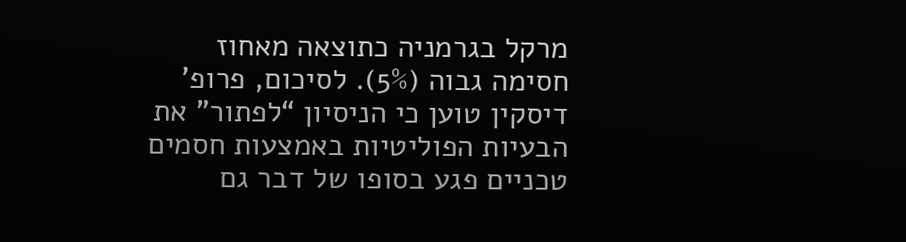מרקל בגרמניה כתוצאה מאחוז חסימה גבוה (5%). לסיכום, פרופ’ דיסקין טוען כי הניסיון “לפתור” את הבעיות הפוליטיות באמצעות חסמים טכניים פגע בסופו של דבר גם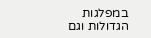במפלגות הגדולות וגם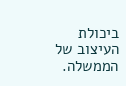ביכולת העיצוב של הממשלה.